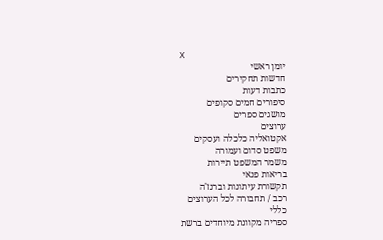X
יומן ראשי
חדשות תחקירים
כתבות דעות
סיפורים חמים סקופים
מושגים ספרים
ערוצים
אקטואליה כלכלה ועסקים
משפט סדום ועמורה
משמר המשפט תיירות
בריאות פנאי
תקשורת עיתונות וברנז'ה
רכב / תחבורה לכל הערוצים
כללי
ספריה מקוונת מיוחדים ברשת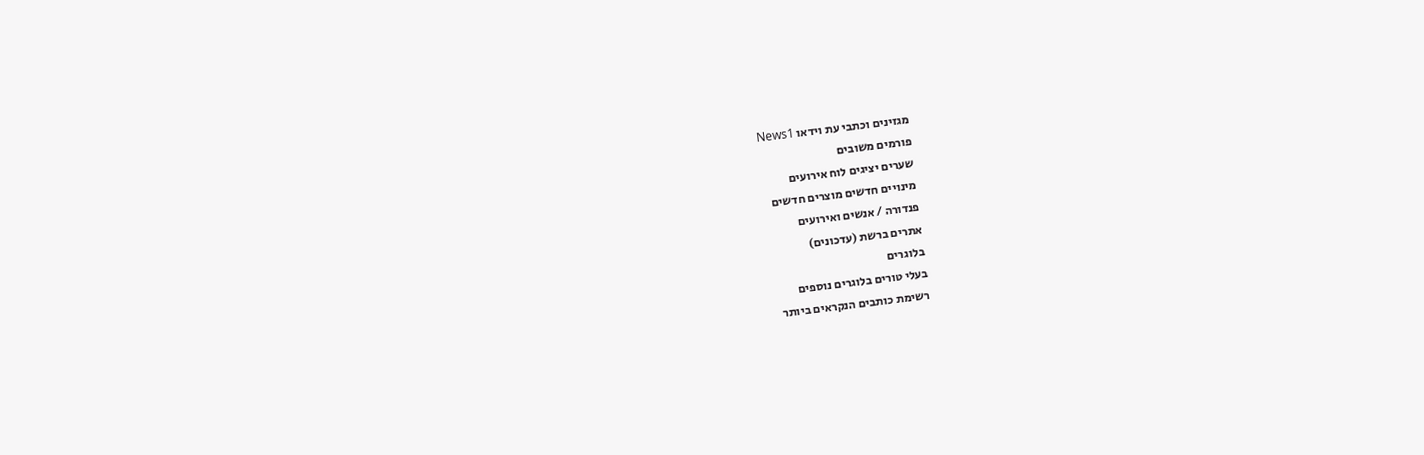מגזינים וכתבי עת וידאו News1
פורמים משובים
שערים יציגים לוח אירועים
מינויים חדשים מוצרים חדשים
פנדורה / אנשים ואירועים
אתרים ברשת (עדכונים)
בלוגרים
בעלי טורים בלוגרים נוספים
רשימת כותבים הנקראים ביותר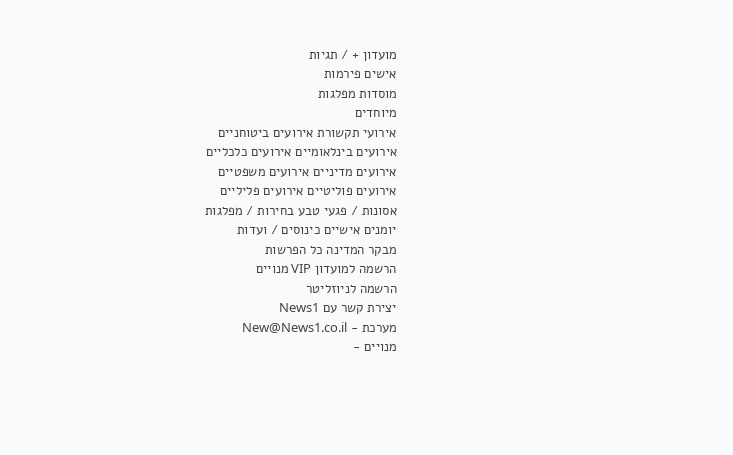מועדון + / תגיות
אישים פירמות
מוסדות מפלגות
מיוחדים
אירועי תקשורת אירועים ביטוחניים
אירועים בינלאומיים אירועים כלכליים
אירועים מדיניים אירועים משפטיים
אירועים פוליטיים אירועים פליליים
אסונות / פגעי טבע בחירות / מפלגות
יומנים אישיים כינוסים / ועדות
מבקר המדינה כל הפרשות
הרשמה למועדון VIP מנויים
הרשמה לניוזליטר
יצירת קשר עם News1
מערכת - New@News1.co.il
מנויים -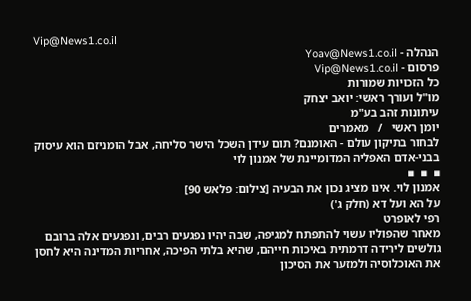Vip@News1.co.il
הנהלה - Yoav@News1.co.il
פרסום - Vip@News1.co.il
כל הזכויות שמורות
מו"ל ועורך ראשי: יואב יצחק
עיתונות זהב בע"מ
יומן ראשי   /   מאמרים
לבחור בתיקון עולם - האומנם? תום עידן השכל הישר סליחה, אבל הומניזם הוא עיסוק בבני-אדם האפליה המדומיינת של אמנון לוי
▪  ▪  ▪
אמנון לוי. אינו מציג נכון את הבעיה [צילום: פלאש 90]
על הא ועל דא (חלק ג')
רפי לאופרט
מאחר שהפוליו עשוי להתפתח למגיפה, שבה יהיו נפגעים רבים, ונפגעים אלה ברובם גולשים לירידה דרמתית באיכות חייהם, שהיא בלתי הפיכה, אחריות המדינה היא לחסן את האוכלוסיה ולמזער את הסיכון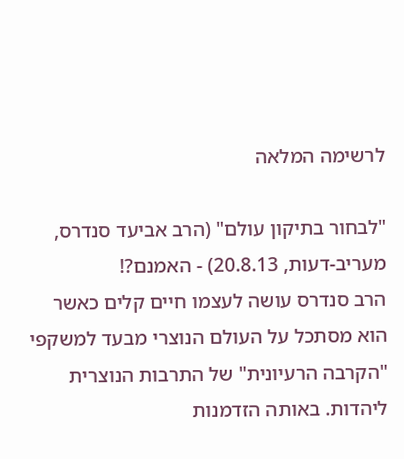לרשימה המלאה

"לבחור בתיקון עולם" (הרב אביעד סנדרס, מעריב-דעות, 20.8.13) - האמנם?!
הרב סנדרס עושה לעצמו חיים קלים כאשר הוא מסתכל על העולם הנוצרי מבעד למשקפי "הקרבה הרעיונית" של התרבות הנוצרית ליהדות. באותה הזדמנות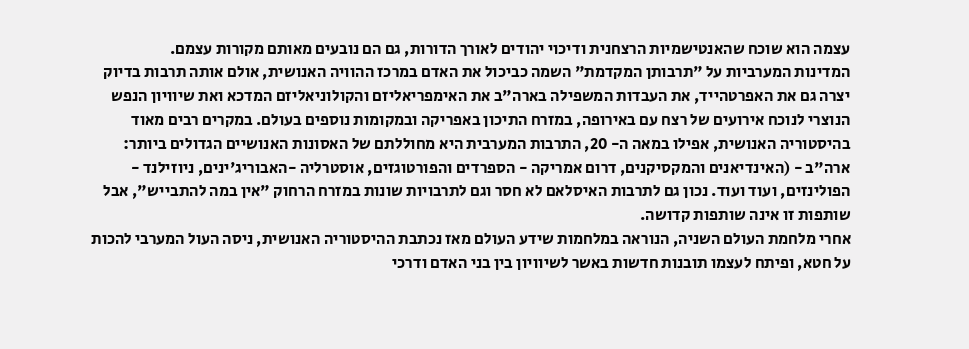עצמה הוא שוכח שהאנטישמיות הרצחנית ודיכוי יהודים לאורך הדורות, גם הם נובעים מאותם מקורות עצמם.
המדינות המערביות על "תרבותן המקדמת" השמה כביכול את האדם במרכז ההוויה האנושית, אולם אותה תרבות בדיוק יצרה גם את האפרטהייד, את העבדות המשפילה בארה"ב את האימפריאליזם והקולוניאליזם המדכא ואת שיוויון הנפש הנוצרי לנוכח אירועים של רצח עם באירופה, במזרח התיכון באפריקה ובמקומות נוספים בעולם. במקרים רבים מאוד בהיסטוריה האנושית, אפילו במאה ה- 20, התרבות המערבית היא מחוללתם של האסונות האנושיים הגדולים ביותר: ארה"ב - (האינדיאנים והמקסיקנים, דרום אמריקה - הספרדים והפורטוגזים, אוסטרליה -האבוריג'ינים, ניוזילנד - הפולינזים, ועוד ועוד. נכון גם לתרבות האיסלאם לא חסר וגם לתרבויות שונות במזרח הרחוק "אין במה להתבייש", אבל שותפות זו אינה שותפות קדושה.
אחרי מלחמת העולם השניה, הנוראה במלחמות שידע העולם מאז נכתבת ההיסטוריה האנושית, ניסה העול המערבי להכות על חטא, ופיתח לעצמו תובנות חדשות באשר לשיוויון בין בני האדם ודרכי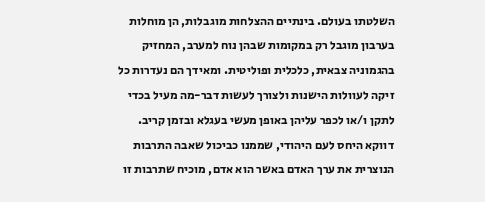השלטתו בעולם. בינתיים ההצלחות מוגבלות, הן מוחלות בערבון מוגבל רק במקומות שבהן נוח למערב, המחזיק בהגמוניה צבאית, כלכלית ופוליטית. ומאידך הם נעדרות כל זיקה לעוולות הישנות ולצורך לעשות דבר-מה מעיל בכדי לתקן ו/או לכפר עליהן באופן מעשי בעגלא ובזמן קריב.
דווקא היחס לעם היהודי, שממנו כביכול שאבה התרבות הנוצרית את ערך האדם באשר הוא אדם, מוכיח שתרבות זו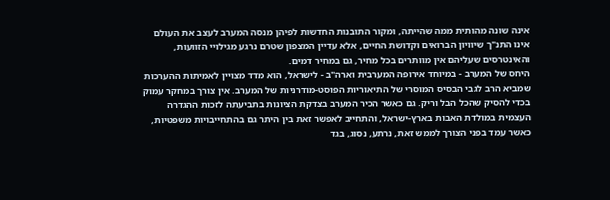אינה שונה מהותית ממה שהייתה, ומקור התובנות החדשות לפיהן מנסה המערב לעצב את העולם אינו התנ"ך שיוויון הברואים וקדושת החיים, אלא עדיין המצפון שטרם נרגע מגילויי הזוועות, והאינטרסים שעליהם אין מוותרים בכל מחיר, גם במחיר דמים.
היחס של המערב - במיוחד אירופה המערבית וארה"ב - לישראל, הוא מדד מצויין לאמיתות ההערכות שמביא הרב לגבי הבסיס המוסרי של התיאוריות הפוסט-מודרניות של המערב. אין צורך במחקר עמוק בכדי להסיק שהכל הבל וריק. גם כאשר הכיר המערב בצדקת הציונות בתביעתה לזכות ההגדרה העצמית במולדת האבות בארץ-ישראל, והתחייב לאפשר זאת בין היתר גם בהתחייבויות משפטיות, כאשר עמד בפני הצורך לממש זאת, נרתע, נסוג, בגד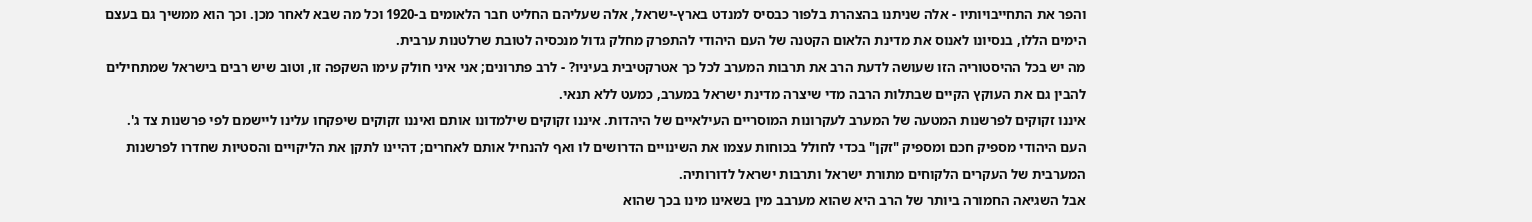והפר את התחייבויותיו - אלה שניתנו בהצהרת בלפור כבסיס למנדט בארץ-ישראל, אלה שעליהם החליט חבר הלאומים ב-1920 וכל מה שבא לאחר מכן. וכך הוא ממשיך גם בעצם הימים הללו, בנסיונו לאנוס את מדינת הלאום הקטנה של העם היהודי להתפרק מחלק גדול מנכסיה לטובת שרלטנות ערבית.
מה יש בכל ההיסטוריה הזו שעושה לדעת הרב את תרבות המערב לכל כך אטרקטיבית בעיניו? - לרב פתרונים; אני איני חולק עימו השקפה זו, וטוב שיש רבים בישראל שמתחילים להבין גם את העוקץ הקיים שבתלות הרבה מדי שיצרה מדינת ישראל במערב, כמעט ללא תנאי.
איננו זקוקים לפרשנות המטעה של המערב לעקרונות המוסריים העילאיים של היהדות. איננו זקוקים שילמדונו אותם ואיננו זקוקים שיפקחו עלינו ליישמם לפי פרשנות צד ג'. העם היהודי מספיק חכם ומספיק "זקן" בכדי לחולל בכוחות עצמו את השינויים הדרושים לו ואף להנחיל אותם לאחרים; דהיינו לתקן את הליקויים והסטיות שחדרו לפרשנות המערבית של העקרים הלקוחים מתורת ישראל ותרבות ישראל לדורותיה.
אבל השגיאה החמורה ביותר של הרב היא שהוא מערבב מין בשאינו מינו בכך שהוא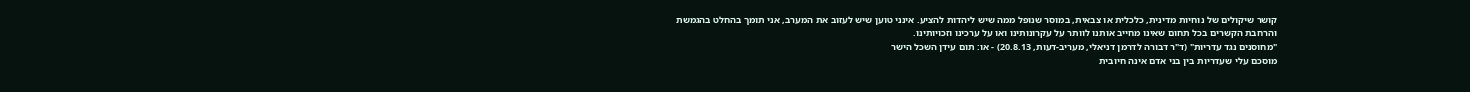קושר שיקולים של נוחיות מדינית, כלכלית או צבאית, במוסר שנופל ממה שיש ליהדות להציע. אינני טוען שיש לעזוב את המערב, אני תומך בהחלט בהגמשת והרחבת הקשרים בכל תחום שאינו מחייב אותנו לוותר על עקרונותינו ואו על ערכינו וזכויותינו.
"מחוסנים נגד עדריות" (ד"ר דבורה לדרמן דניאלי, מעריב-דעות, 20.8.13) - או: תום עידן השכל הישר
מוסכם עלי שעדריות בין בני אדם אינה חיובית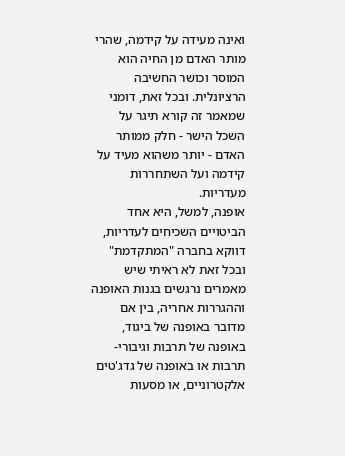ואינה מעידה על קידמה, שהרי מותר האדם מן החיה הוא המוסר וכושר החשיבה הרציונלית. ובכל זאת, דומני שמאמר זה קורא תיגר על השכל הישר - חלק ממותר האדם - יותר משהוא מעיד על קידמה ועל השתחררות מעדריות.
אופנה, למשל, היא אחד הביטויים השכיחים לעדריות, דווקא בחברה "המתקדמת" ובכל זאת לא ראיתי שיש מאמרים נרגשים בגנות האופנה וההגררות אחריה, בין אם מדובר באופנה של ביגוד, באופנה של תרבות וגיבורי-תרבות או באופנה של גדג'טים אלקטרוניים, או מסעות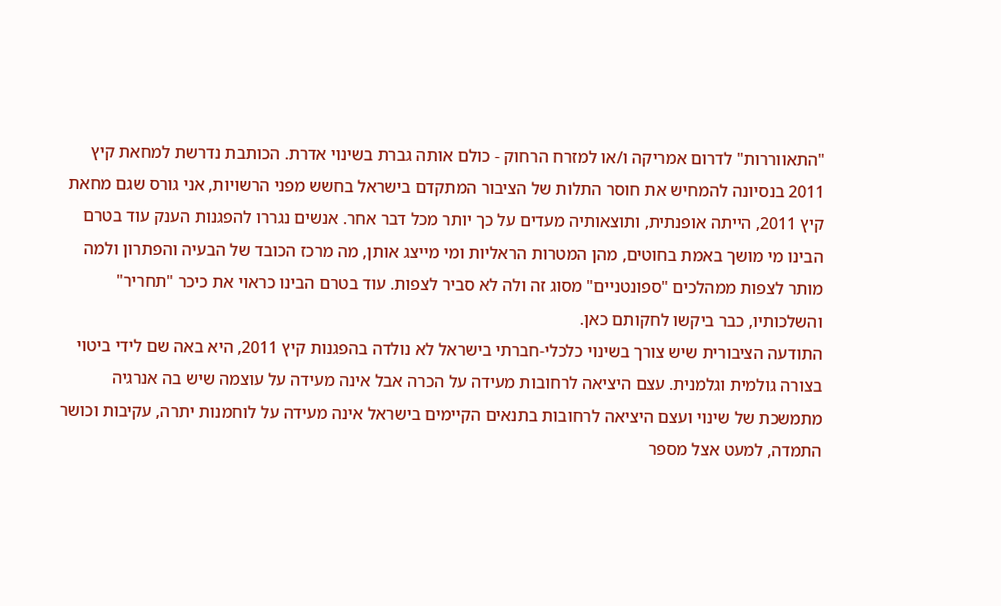"התאווררות" לדרום אמריקה ו/או למזרח הרחוק - כולם אותה גברת בשינוי אדרת. הכותבת נדרשת למחאת קיץ 2011 בנסיונה להמחיש את חוסר התלות של הציבור המתקדם בישראל בחשש מפני הרשויות, אני גורס שגם מחאת קיץ 2011, הייתה אופנתית, ותוצאותיה מעדים על כך יותר מכל דבר אחר. אנשים נגררו להפגנות הענק עוד בטרם הבינו מי מושך באמת בחוטים, מהן המטרות הראליות ומי מייצג אותן, מה מרכז הכובד של הבעיה והפתרון ולמה מותר לצפות ממהלכים "ספונטניים" מסוג זה ולה לא סביר לצפות. עוד בטרם הבינו כראוי את כיכר "תחריר" והשלכותיו, כבר ביקשו לחקותם כאן.
התודעה הציבורית שיש צורך בשינוי כלכלי-חברתי בישראל לא נולדה בהפגנות קיץ 2011, היא באה שם לידי ביטוי בצורה גולמית וגלמנית. עצם היציאה לרחובות מעידה על הכרה אבל אינה מעידה על עוצמה שיש בה אנרגיה מתמשכת של שינוי ועצם היציאה לרחובות בתנאים הקיימים בישראל אינה מעידה על לוחמנות יתרה, עקיבות וכושר התמדה, למעט אצל מספר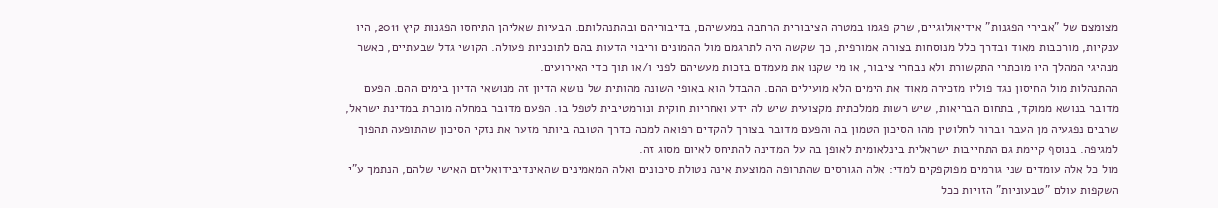מצומצם של "אבירי הפגנות" אידיאולוגיים, שרק פגמו במטרה הציבורית הרחבה במעשיהם, בדיבוריהם ובהתנהלותם. הבעיות שאליהן התיחסו הפגנות קיץ 2011, היו ענקיות, מורכבות מאוד ובדרך כלל מנוסחות בצורה אמורפית, כך שקשה היה לתרגמם מול ההמונים וריבוי הדעות בהם לתוכניות פעולה. הקושי גדל שבעתיים, כאשר מנהיגי המהלך היו מוכתרי התקשורת ולא נבחרי ציבור, או מי שקנו את מעמדם בזכות מעשיהם לפני ו/או תוך כדי האירועים.
ההתנהלות מול החיסון נגד פוליו מזכירה מאוד את הימים הלא מועילים ההם. ההבדל הוא באופי השונה מהותית של נושא הדיון זה מנושאי הדיון בימים ההם. הפעם מדובר בנושא ממוקד, בתחום הבריאות, שיש רשות ממלכתית מקצועית שיש לה ידע ואחריות חוקית ונורמטיבית לטפל בו. הפעם מדובר במחלה מוכרת במדינת ישראל, שרבים נפגעיה מן העבר וברור לחלוטין מהו הסיכון הטמון בה והפעם מדובר בצורך להקדים רפואה למכה כדרך הטובה ביותר מזער את נזקי הסיכון שהתופעה תהפוך למגיפה. בנוסף קיימת גם התחייבות ישראלית בינלאומית לאופן בה על המדינה להתיחס לאיום מסוג זה.
מול כל אלה עומדים שני גורמים מפוקפקים למדי: אלה הגורסים שהתרופה המוצעת אינה נטולת סיכונים ואלה המאמינים שהאינדיבידואליזם האישי שלהם, הנתמך ע"י השקפות עולם "טבעוניות" הזויות ככל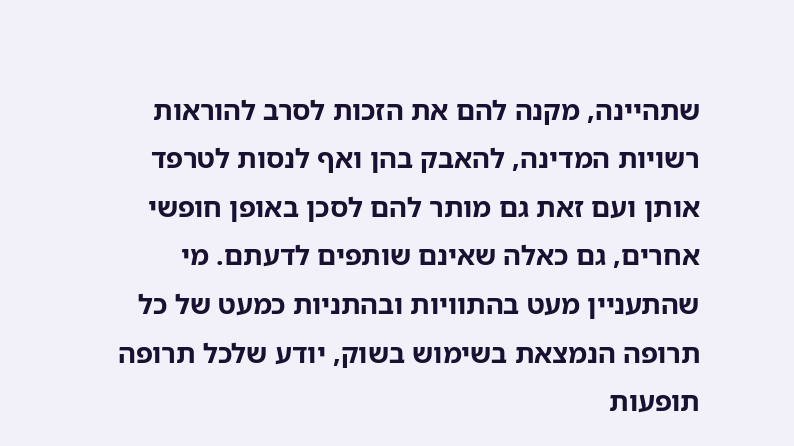שתהיינה, מקנה להם את הזכות לסרב להוראות רשויות המדינה, להאבק בהן ואף לנסות לטרפד אותן ועם זאת גם מותר להם לסכן באופן חופשי אחרים, גם כאלה שאינם שותפים לדעתם. מי שהתעניין מעט בהתוויות ובהתניות כמעט של כל תרופה הנמצאת בשימוש בשוק, יודע שלכל תרופה תופעות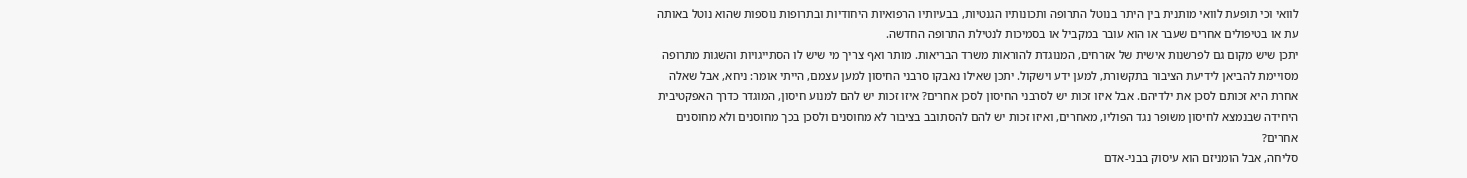לוואי וכי תופעת לוואי מותנית בין היתר בנוטל התרופה ותכונותיו הגנטיות, בבעיותיו הרפואיות היחודיות ובתרופות נוספות שהוא נוטל באותה עת או בטיפולים אחרים שעבר או הוא עובר במקביל או בסמיכות לנטילת התרופה החדשה.
יתכן שיש מקום גם לפרשנות אישית של אזרחים, המנוגדת להוראות משרד הבריאות. מותר ואף צריך מי שיש לו הסתייגויות והשגות מתרופה מסויימת להביאן לידיעת הציבור בתקשורת, למען ידע וישקול. יתכן שאילו נאבקו סרבני החיסון למען עצמם, הייתי אומר: ניחא, אבל שאלה אחרת היא זכותם לסכן את ילדיהם. אבל איזו זכות יש לסרבני החיסון לסכן אחרים? איזו זכות יש להם למנוע חיסון, המוגדר כדרך האפקטיבית היחידה שבנמצא לחיסון משופר נגד הפוליו, מאחרים, ואיזו זכות יש להם להסתובב בציבור לא מחוסנים ולסכן בכך מחוסנים ולא מחוסנים אחרים?
סליחה, אבל הומניזם הוא עיסוק בבני-אדם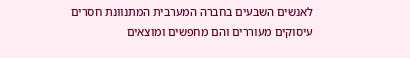לאנשים השבעים בחברה המערבית המתנוונת חסרים עיסוקים מעוררים והם מחפשים ומוצאים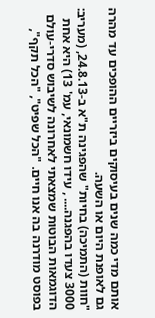אותם מדי כמה שנים בעיסוקים ביזריים ההופכים עד מהרה גם לאופנת היום או השעה.
"חוות (התמיכה) בחיות" שהפגינה ת"א ב-24.8.13, (מעריב: 3000 צעדו בהפגנה.... , עידו חשמונאי, עמ' 13) היא אחת הדוגמאות הבוטות שמצאתי לאחרונה לשיבוש סדרי-עולם בפוסט מודרנה בה אנו חיים. "הכל שפיט", "הכל תקף",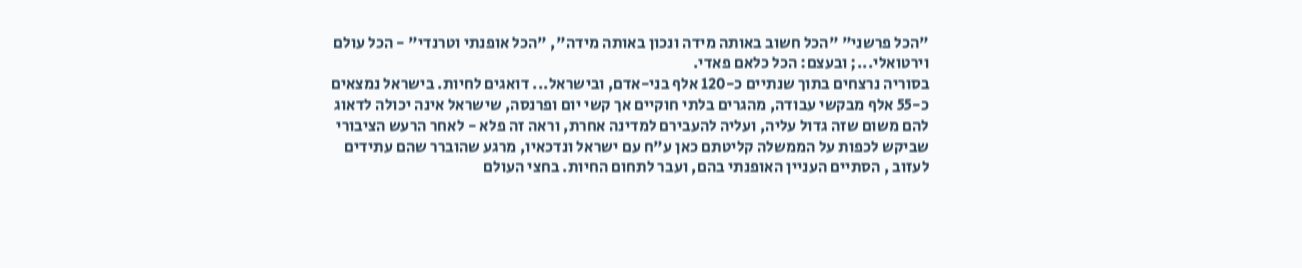"הכל פרשני" "הכל חשוב באותה מידה ונכון באותה מידה", "הכל אופנתי וטרנדי" - הכל עולם וירטואלי...; ובעצם: הכל כלאם פאדי.
בסוריה נרצחים בתוך שנתיים כ-120 אלף בני-אדם, ובישראל... דואגים לחיות. בישראל נמצאים כ-55 אלף מבקשי עבודה, מהגרים בלתי חוקיים אך קשי יום ופרנסה, שישראל אינה יכולה לדאוג להם משום שזה גדול עליה, ועליה להעבירם למדינה אחרת, וראה זה פלא - לאחר הרעש הציבורי שביקש לכפות על הממשלה קליטתם כאן ע"ח עם ישראל ונדכאיו, מרגע שהוברר שהם עתידים לעזוב , הסתיים העניין האופנתי בהם, ועבר לתחום החיות. בחצי העולם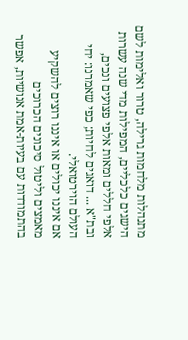מתנהלות מלחמות גרילה, טרור ואלימות לשם הישגים כלכליים, המפילות מדי שנה עשרות אלפי חללים ומאות אלפי פצועים ונכים, ובת"א ... דואגים לחיות; כפי שאמרנו: יחי העולם הוירטואלי.
אם איננו יכולים או איננו רוצים להשקיע מאמצים וליטול סיכונים הכרוכים בהתמודדות עם בעיות-אמת אנושיות, אפשר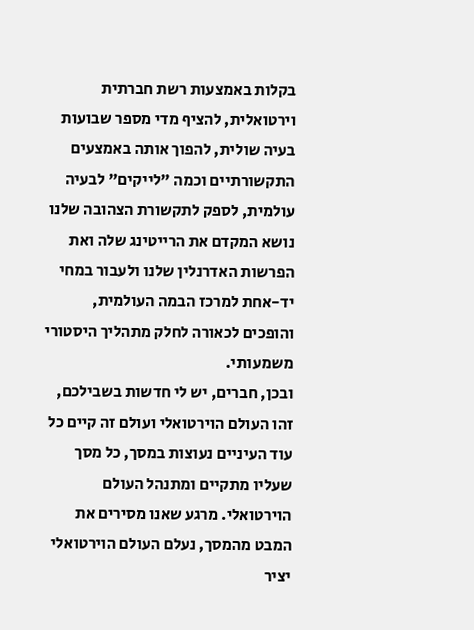בקלות באמצעות רשת חברתית וירטואלית, להציף מדי מספר שבועות בעיה שולית, להפוך אותה באמצעים התקשורתיים וכמה "לייקים" לבעיה עולמית, לספק לתקשורת הצהובה שלנו נושא המקדם את הרייטינג שלה ואת הפרשות האדרנלין שלנו ולעבור במחי יד-אחת למרכז הבמה העולמית, והופכים לכאורה לחלק מתהליך היסטורי משמעותי.
ובכן, חברים, יש לי חדשות בשבילכם, זהו העולם הוירטואלי ועולם זה קיים כל עוד העיניים נעוצות במסך, כל מסך שעליו מתקיים ומתנהל העולם הוירטואלי. מרגע שאנו מסירים את המבט מהמסך, נעלם העולם הוירטואלי יציר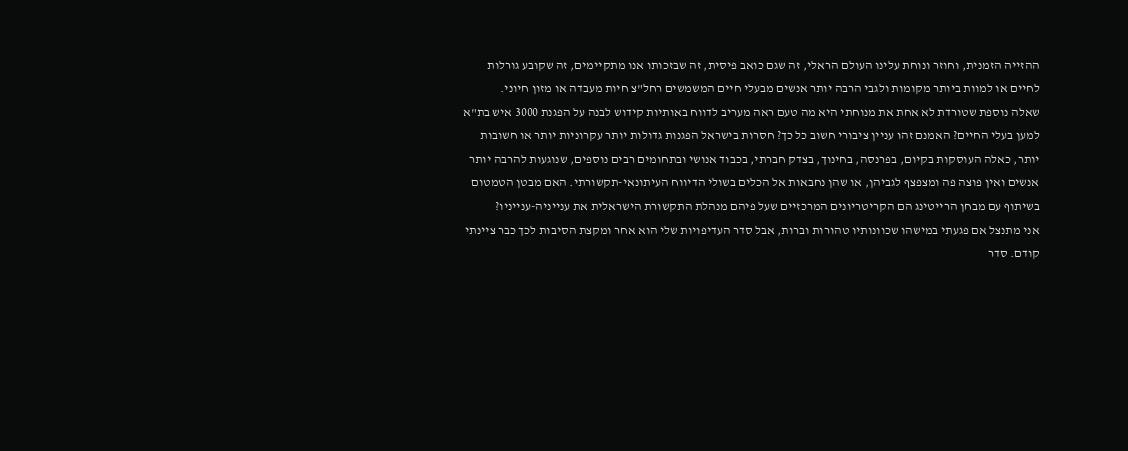ההזייה הזמנית, וחוזר ונוחת עלינו העולם הראלי, זה שגם כואב פיסית, זה שבזכותו אנו מתקיימים, זה שקובע גורלות לחיים או למוות ביותר מקומות ולגבי הרבה יותר אנשים מבעלי חיים המשמשים רחל"צ חיות מעבדה או מזון חיוני.
שאלה נוספת שטורדת לא אחת את מנוחתי היא מה טעם ראה מעריב לדווח באותיות קידוש לבנה על הפגנת 3000 איש בת"א למען בעלי החיים? האמנם זהו עניין ציבורי חשוב כל כך? חסרות בישראל הפגנות גדולות יותר עקרוניות יותר או חשובות יותר, כאלה העוסקות בקיום, בפרנסה, בחינוך, בצדק חברתי, בכבוד אנושי ובתחומים רבים נוספים, שנוגעות להרבה יותר אנשים ואין פוצה פה ומצפצף לגביהן, או שהן נחבאות אל הכלים בשולי הדיווח העיתונאי-תקשורתי. האם מבטן הטמטום בשיתוף עם מבחן הרייטינג הם הקריטריונים המרכזיים שעל פיהם מנהלת התקשורת הישראלית את ענייניה-ענייניו?
אני מתנצל אם פגעתי במישהו שכוונותיו טהורות וברות, אבל סדר העדיפויות שלי הוא אחר ומקצת הסיבות לכך כבר ציינתי קודם. סדר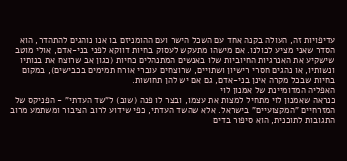עדיפויות זה, העולה בקנה אחד עם השכל הישר ועם ההומניזם בו אנו נוהגים להתהדר, הוא הסדר שאני מציע לכולנו. אם מישהו מתעקש לעסוק בחיות דווקא לפני בני-אדם, אולי מוטב שישקיע את האנרגיות החיוביות שלו באנשים המתנהלים כחיות (כגון אב שרוצח את בנותיו ונשותיו, או נהגים חסרי רישיון ושתויים, שרוצחים עוברי אורח תמימים בכבישים), במקום בחיות שבכל מקרה אינן בני-אדם, גם אם יש להן תחושות.
האפליה המדומיינת של אמנון לוי
כנראה שאמנון לוי מתחיל למצות את עצמו, ובצר לו פנה (שוב) ל"שד העדתי" - הפניקס של המזרחיים "המקצועיים" בישראל. אלא שהשד העדתי, כפי שידוע לרוב הציבור ומשתמע מרוב התגובות לתוכנית, הוא סיפור בדים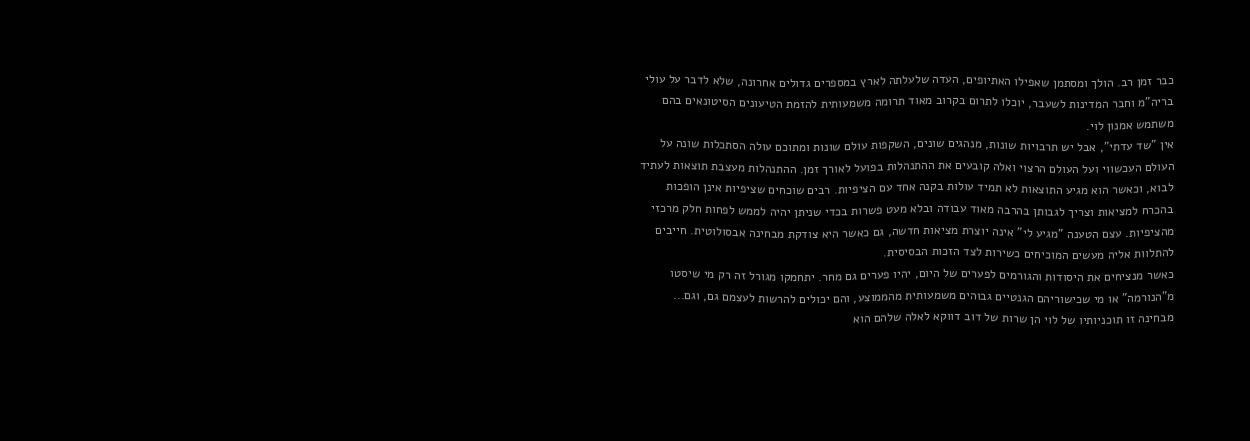כבר זמן רב. הולך ומסתמן שאפילו האתיופים, העדה שלעלתה לארץ במספרים גדולים אחרונה, שלא לדבר על עולי בריה"מ וחבר המדינות לשעבר, יוכלו לתרום בקרוב מאוד תרומה משמעותית להזמת הטיעונים הסיטונאים בהם משתמש אמנון לוי.
אין "שד עדתי", אבל יש תרבויות שונות, מנהגים שונים, השקפות עולם שונות ומתוכם עולה הסתכלות שונה על העולם העכשווי ועל העולם הרצוי ואלה קובעים את ההתנהלות בפועל לאורך זמן. ההתנהלות מעצבת תוצאות לעתיד לבוא, וכאשר הוא מגיע התוצאות לא תמיד עולות בקנה אחד עם הציפיות. רבים שוכחים שציפיות אינן הופכות בהכרח למציאות וצריך לגבותן בהרבה מאוד עבודה ובלא מעט פשרות בכדי שניתן יהיה לממש לפחות חלק מרכזי מהציפיות. עצם הטענה "מגיע לי" אינה יוצרת מציאות חדשה, גם כאשר היא צודקת מבחינה אבסולוטית. חייבים להתלוות אליה מעשים המוכיחים כשירות לצד הזכות הבסיסית.
כאשר מנציחים את היסודות והגורמים לפערים של היום, יהיו פערים גם מחר. יתחמקו מגורל זה רק מי שיסטו מ"הנורמה" או מי שכישוריהם הגנטיים גבוהים משמעותית מהממוצע, והם יכולים להרשות לעצמם גם, וגם...
מבחינה זו תוכניותיו של לוי הן שרות של דוב דווקא לאלה שלהם הוא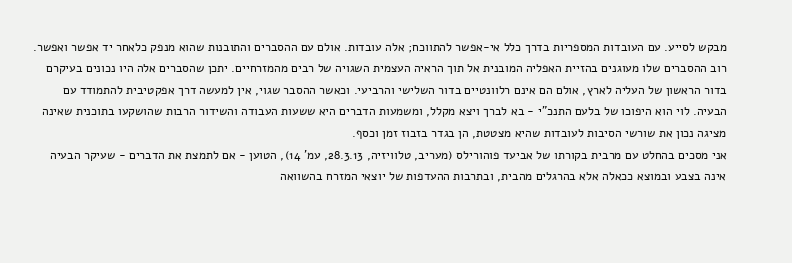מבקש לסייע. עם העובדות המספריות בדרך כלל אי-אפשר להתווכח; אלה עובדות. אולם עם ההסברים והתובנות שהוא מנפק כלאחר יד אפשר ואפשר. רוב ההסברים שלו מעוגנים בהזיית האפליה המובנית אל תוך הראיה העצמית השגויה של רבים מהמזרחיים. יתכן שהסברים אלה היו נכונים בעיקרם בדור הראשון של העליה לארץ, אולם הם אינם רלוונטיים בדור השלישי והרביעי. וכאשר ההסבר שגוי, אין למעשה דרך אפקטיבית להתמודד עם הבעיה. לוי הוא היפוכו של בלעם התנכ"י - בא לברך ויצא מקלל, ומשמעות הדברים היא ששעות העבודה והשידור הרבות שהושקעו בתוכנית שאינה מציגה נכון את שורשי הסיבות לעובדות שהיא מצטטת, הן בגדר בזבוז זמן וכסף.
אני מסכים בהחלט עם מרבית בקורתו של אביעד פוהורילס (מעריב, טלוויזיה, 28.3.13, עמ' 14), הטוען - אם לתמצת את הדברים - שעיקר הבעיה אינה בצבע ובמוצא ככאלה אלא בהרגלים מהבית, ובתרבות ההעדפות של יוצאי המזרח בהשוואה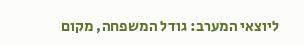ליוצאי המערב: גודל המשפחה, מקום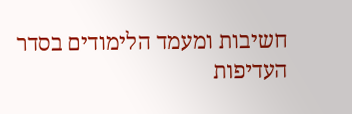חשיבות ומעמד הלימודים בסדר העדיפות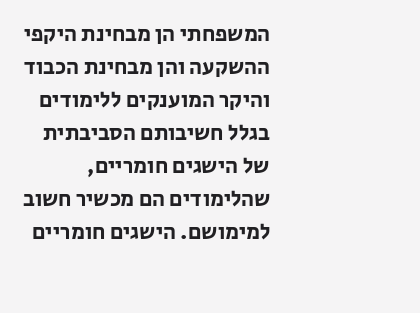המשפחתי הן מבחינת היקפי ההשקעה והן מבחינת הכבוד והיקר המוענקים ללימודים בגלל חשיבותם הסביבתית של הישגים חומריים, שהלימודים הם מכשיר חשוב למימושם. הישגים חומריים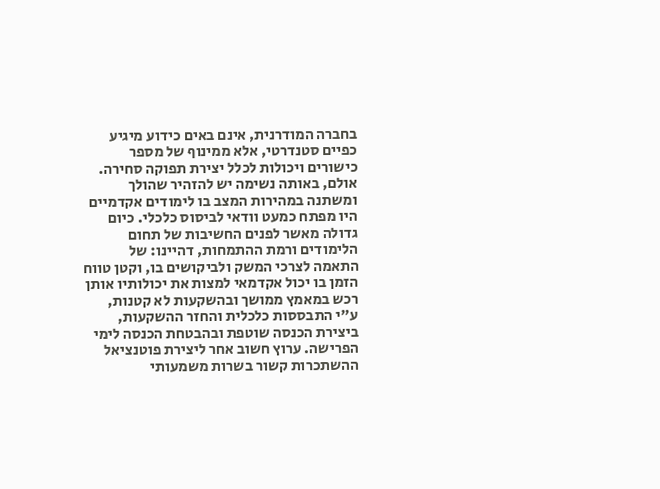בחברה המודרנית, אינם באים כידוע מיגיע כפיים סטנדרטי, אלא ממינוף של מספר כישורים ויכולות לכלל יצירת תפוקה סחירה.
אולם, באותה נשימה יש להזהיר שהולך ומשתנה במהירות המצב בו לימודים אקדמיים היו מפתח כמעט וודאי לביסוס כלכלי. כיום גדולה מאשר לפנים החשיבות של תחום הלימודים ורמת ההתמחות, דהיינו: של התאמה לצרכי המשק ולביקושים בו, וקטן טווח הזמן בו יכול אקדמאי למצות את יכולותיו אותן רכש במאמץ ממושך ובהשקעות לא קטנות, ע"י התבססות כלכלית והחזר ההשקעות, ביצירת הכנסה שוטפת ובהבטחת הכנסה לימי הפרישה. ערוץ חשוב אחר ליצירת פוטנציאל ההשתכרות קשור בשרות משמעותי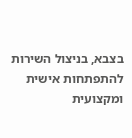בצבא, בניצול השירות להתפתחות אישית ומקצועית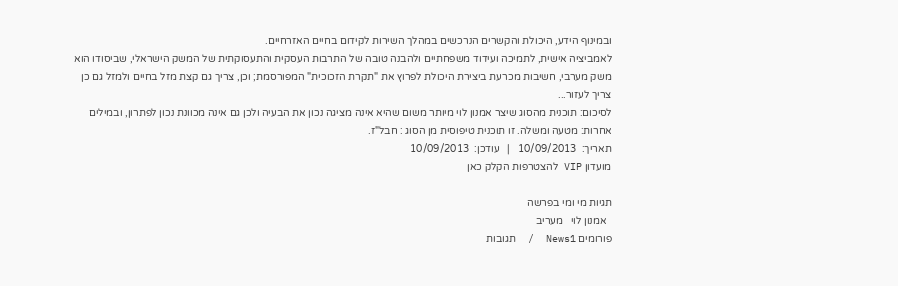ובמינוף הידע, היכולת והקשרים הנרכשים במהלך השירות לקידום בחיים האזרחיים.
לאמביציה אישית, לתמיכה ועידוד משפחתיים ולהבנה טובה של התרבות העסקית והתעסוקתית של המשק הישראלי, שביסודו הוא משק מערבי, חשיבות מכרעת ביצירת היכולת לפרוץ את "תקרת הזכוכית" המפורסמת; וכן, צריך גם קצת מזל בחיים ולמזל גם כן צריך לעזור...
לסיכום: תוכנית מהסוג שיצר אמנון לוי מיותר משום שהיא אינה מציגה נכון את הבעיה ולכן גם אינה מכוונת נכון לפתרון, ובמילים אחרות: מטעה ומשלה. זו תוכנית טיפוסית מן הסוג : חבל"ז.
תאריך:  10/09/2013   |   עודכן:  10/09/2013
מועדון VIP להצטרפות הקלק כאן

תגיות מי ומי בפרשה
  אמנון לוי   מעריב
פורומים News1  /  תגובות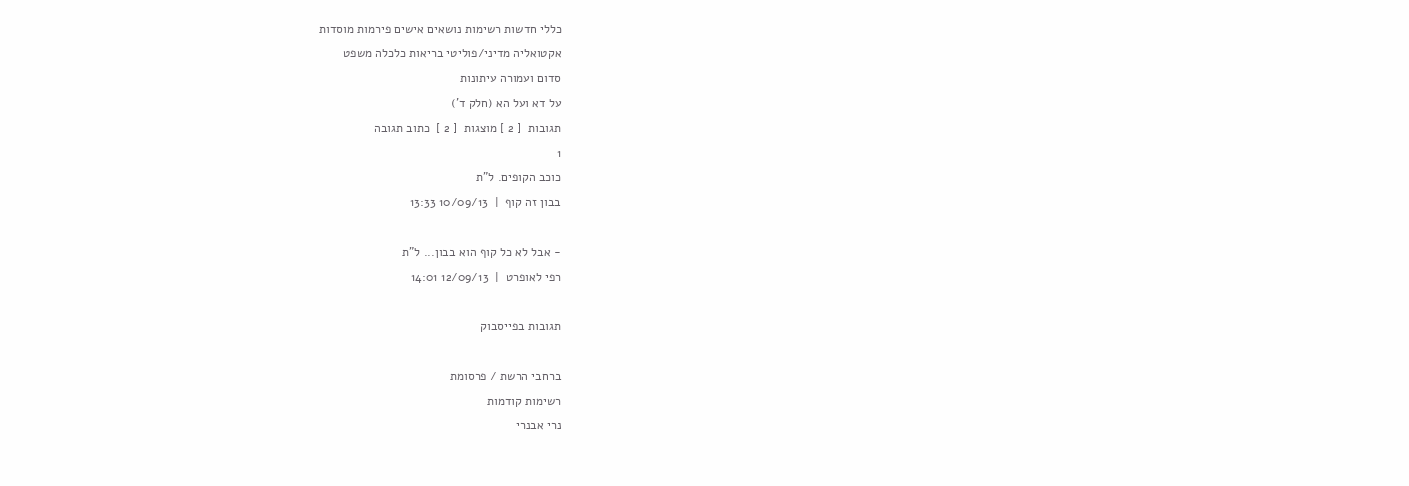כללי חדשות רשימות נושאים אישים פירמות מוסדות
אקטואליה מדיני/פוליטי בריאות כלכלה משפט
סדום ועמורה עיתונות
על דא ועל הא (חלק ד')
תגובות  [ 2 ] מוצגות  [ 2 ]  כתוב תגובה
1
כוכב הקופים. ל"ת
בבון זה קוף  |  10/09/13 13:33

- אבל לא כל קוף הוא בבון... ל"ת
רפי לאופרט  |  12/09/13 14:01

תגובות בפייסבוק

ברחבי הרשת / פרסומת
רשימות קודמות
נרי אבנרי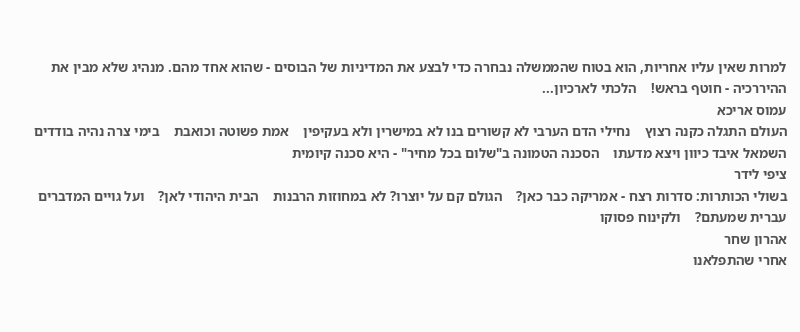למרות שאין עליו אחריות, הוא בטוח שהממשלה נבחרה כדי לבצע את המדיניות של הבוסים - שהוא אחד מהם. מנהיג שלא מבין את ההיררכיה - חוטף בראש!    הלכתי לארכיון...
עמוס אריכא
העולם התגלה כקנה רצוץ    נחילי הדם הערבי לא קשורים בנו לא במישרין ולא בעקיפין    אמת פשוטה וכואבת    בימי צרה נהיה בודדים    השמאל איבד כיוון ויצא מדעתו    הסכנה הטמונה ב"שלום בכל מחיר" - היא סכנה קיומית
ציפי לידר
בשולי הכותרות: סדרות רצח - אמריקה כבר כאן?    הגולם קם על יוצרו? לא במחוזות הרבנות    הבית היהודי לאן?    ועל גויים המדברים עברית שמעתם?    ולקינוח פסוקו
אהרון שחר
אחרי שהתפלאנו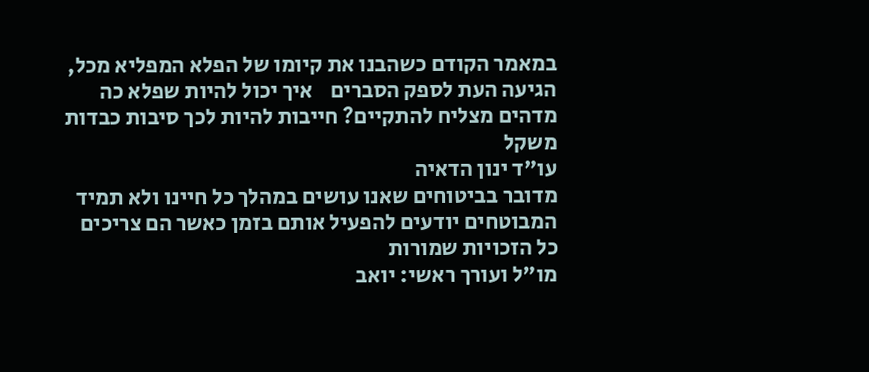במאמר הקודם כשהבנו את קיומו של הפלא המפליא מכל, הגיעה העת לספק הסברים    איך יכול להיות שפלא כה מדהים מצליח להתקיים? חייבות להיות לכך סיבות כבדות משקל
עו"ד ינון הדאיה
מדובר בביטוחים שאנו עושים במהלך כל חיינו ולא תמיד המבוטחים יודעים להפעיל אותם בזמן כאשר הם צריכים
כל הזכויות שמורות
מו"ל ועורך ראשי: יואב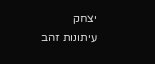יצחק
עיתונות זהב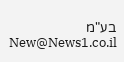בע"מ New@News1.co.il